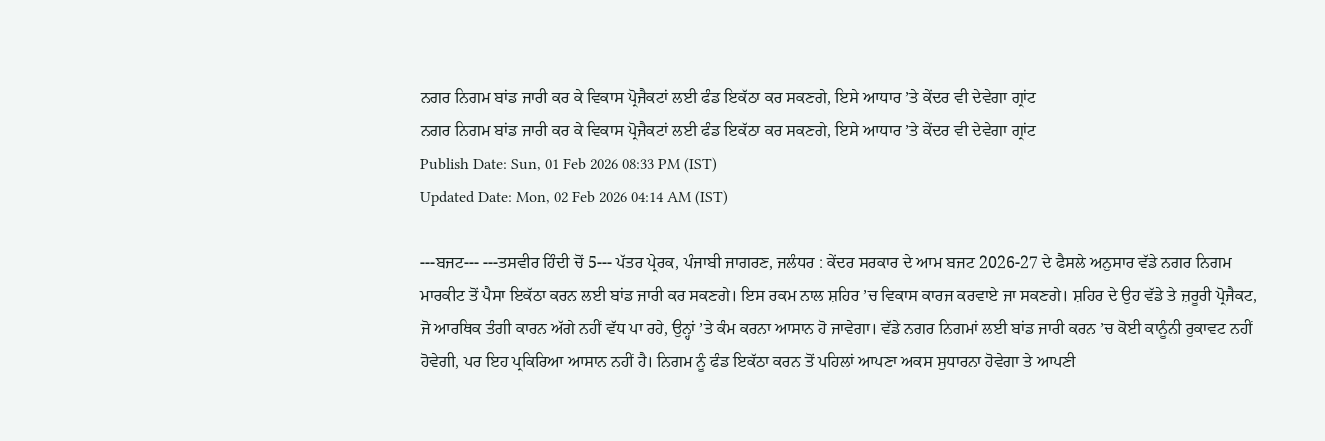ਨਗਰ ਨਿਗਮ ਬਾਂਡ ਜਾਰੀ ਕਰ ਕੇ ਵਿਕਾਸ ਪ੍ਰੋਜੈਕਟਾਂ ਲਈ ਫੰਡ ਇਕੱਠਾ ਕਰ ਸਕਣਗੇ, ਇਸੇ ਆਧਾਰ ’ਤੇ ਕੇਂਦਰ ਵੀ ਦੇਵੇਗਾ ਗ੍ਰਾਂਟ
ਨਗਰ ਨਿਗਮ ਬਾਂਡ ਜਾਰੀ ਕਰ ਕੇ ਵਿਕਾਸ ਪ੍ਰੋਜੈਕਟਾਂ ਲਈ ਫੰਡ ਇਕੱਠਾ ਕਰ ਸਕਣਗੇ, ਇਸੇ ਆਧਾਰ ’ਤੇ ਕੇਂਦਰ ਵੀ ਦੇਵੇਗਾ ਗ੍ਰਾਂਟ
Publish Date: Sun, 01 Feb 2026 08:33 PM (IST)
Updated Date: Mon, 02 Feb 2026 04:14 AM (IST)

---ਬਜਟ--- ---ਤਸਵੀਰ ਹਿੰਦੀ ਚੋਂ 5--- ਪੱਤਰ ਪ੍ਰੇਰਕ, ਪੰਜਾਬੀ ਜਾਗਰਣ, ਜਲੰਧਰ : ਕੇਂਦਰ ਸਰਕਾਰ ਦੇ ਆਮ ਬਜਟ 2026-27 ਦੇ ਫੈਸਲੇ ਅਨੁਸਾਰ ਵੱਡੇ ਨਗਰ ਨਿਗਮ ਮਾਰਕੀਟ ਤੋਂ ਪੈਸਾ ਇਕੱਠਾ ਕਰਨ ਲਈ ਬਾਂਡ ਜਾਰੀ ਕਰ ਸਕਣਗੇ। ਇਸ ਰਕਮ ਨਾਲ ਸ਼ਹਿਰ ’ਚ ਵਿਕਾਸ ਕਾਰਜ ਕਰਵਾਏ ਜਾ ਸਕਣਗੇ। ਸ਼ਹਿਰ ਦੇ ਉਹ ਵੱਡੇ ਤੇ ਜ਼ਰੂਰੀ ਪ੍ਰੋਜੈਕਟ, ਜੋ ਆਰਥਿਕ ਤੰਗੀ ਕਾਰਨ ਅੱਗੇ ਨਹੀਂ ਵੱਧ ਪਾ ਰਹੇ, ਉਨ੍ਹਾਂ ’ਤੇ ਕੰਮ ਕਰਨਾ ਆਸਾਨ ਹੋ ਜਾਵੇਗਾ। ਵੱਡੇ ਨਗਰ ਨਿਗਮਾਂ ਲਈ ਬਾਂਡ ਜਾਰੀ ਕਰਨ ’ਚ ਕੋਈ ਕਾਨੂੰਨੀ ਰੁਕਾਵਟ ਨਹੀਂ ਹੋਵੇਗੀ, ਪਰ ਇਹ ਪ੍ਰਕਿਰਿਆ ਆਸਾਨ ਨਹੀਂ ਹੈ। ਨਿਗਮ ਨੂੰ ਫੰਡ ਇਕੱਠਾ ਕਰਨ ਤੋਂ ਪਹਿਲਾਂ ਆਪਣਾ ਅਕਸ ਸੁਧਾਰਨਾ ਹੋਵੇਗਾ ਤੇ ਆਪਣੀ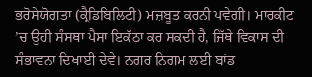ਭਰੋਸੇਯੋਗਤਾ (ਕ੍ਰੈਡਿਬਿਲਿਟੀ) ਮਜ਼ਬੂਤ ਕਰਨੀ ਪਵੇਗੀ। ਮਾਰਕੀਟ ’ਚ ਉਹੀ ਸੰਸਥਾ ਪੈਸਾ ਇਕੱਠਾ ਕਰ ਸਕਦੀ ਹੈ, ਜਿੱਥੇ ਵਿਕਾਸ ਦੀ ਸੰਭਾਵਨਾ ਦਿਖਾਈ ਦੇਵੇ। ਨਗਰ ਨਿਗਮ ਲਈ ਬਾਂਡ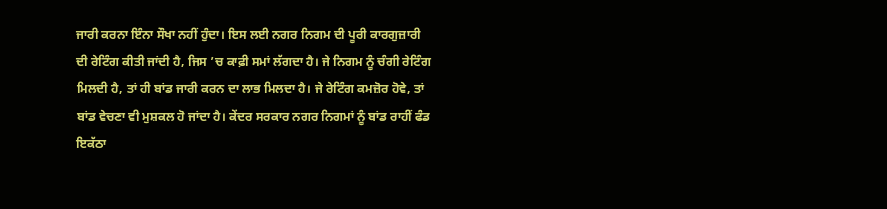ਜਾਰੀ ਕਰਨਾ ਇੰਨਾ ਸੌਖਾ ਨਹੀਂ ਹੁੰਦਾ। ਇਸ ਲਈ ਨਗਰ ਨਿਗਮ ਦੀ ਪੂਰੀ ਕਾਰਗੁਜ਼ਾਰੀ ਦੀ ਰੇਟਿੰਗ ਕੀਤੀ ਜਾਂਦੀ ਹੈ, ਜਿਸ ’ਚ ਕਾਫ਼ੀ ਸਮਾਂ ਲੱਗਦਾ ਹੈ। ਜੇ ਨਿਗਮ ਨੂੰ ਚੰਗੀ ਰੇਟਿੰਗ ਮਿਲਦੀ ਹੈ, ਤਾਂ ਹੀ ਬਾਂਡ ਜਾਰੀ ਕਰਨ ਦਾ ਲਾਭ ਮਿਲਦਾ ਹੈ। ਜੇ ਰੇਟਿੰਗ ਕਮਜ਼ੋਰ ਹੋਵੇ, ਤਾਂ ਬਾਂਡ ਵੇਚਣਾ ਵੀ ਮੁਸ਼ਕਲ ਹੋ ਜਾਂਦਾ ਹੈ। ਕੇਂਦਰ ਸਰਕਾਰ ਨਗਰ ਨਿਗਮਾਂ ਨੂੰ ਬਾਂਡ ਰਾਹੀਂ ਫੰਡ ਇਕੱਠਾ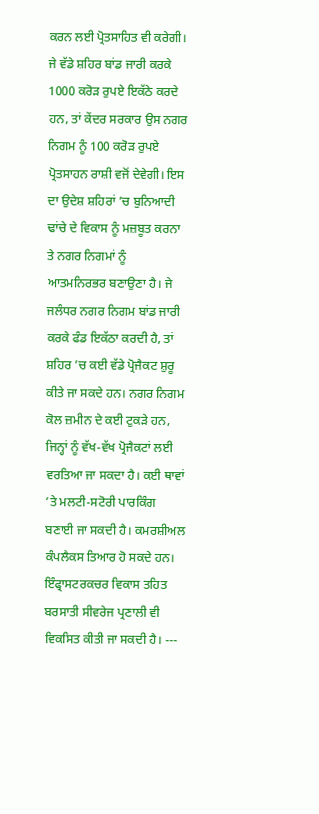ਕਰਨ ਲਈ ਪ੍ਰੋਤਸਾਹਿਤ ਵੀ ਕਰੇਗੀ। ਜੇ ਵੱਡੇ ਸ਼ਹਿਰ ਬਾਂਡ ਜਾਰੀ ਕਰਕੇ 1000 ਕਰੋੜ ਰੁਪਏ ਇਕੱਠੇ ਕਰਦੇ ਹਨ, ਤਾਂ ਕੇਂਦਰ ਸਰਕਾਰ ਉਸ ਨਗਰ ਨਿਗਮ ਨੂੰ 100 ਕਰੋੜ ਰੁਪਏ ਪ੍ਰੋਤਸਾਹਨ ਰਾਸ਼ੀ ਵਜੋਂ ਦੇਵੇਗੀ। ਇਸ ਦਾ ਉਦੇਸ਼ ਸ਼ਹਿਰਾਂ ’ਚ ਬੁਨਿਆਦੀ ਢਾਂਚੇ ਦੇ ਵਿਕਾਸ ਨੂੰ ਮਜ਼ਬੂਤ ਕਰਨਾ ਤੇ ਨਗਰ ਨਿਗਮਾਂ ਨੂੰ ਆਤਮਨਿਰਭਰ ਬਣਾਉਣਾ ਹੈ। ਜੇ ਜਲੰਧਰ ਨਗਰ ਨਿਗਮ ਬਾਂਡ ਜਾਰੀ ਕਰਕੇ ਫੰਡ ਇਕੱਠਾ ਕਰਦੀ ਹੈ, ਤਾਂ ਸ਼ਹਿਰ ’ਚ ਕਈ ਵੱਡੇ ਪ੍ਰੋਜੈਕਟ ਸ਼ੁਰੂ ਕੀਤੇ ਜਾ ਸਕਦੇ ਹਨ। ਨਗਰ ਨਿਗਮ ਕੋਲ ਜ਼ਮੀਨ ਦੇ ਕਈ ਟੁਕੜੇ ਹਨ, ਜਿਨ੍ਹਾਂ ਨੂੰ ਵੱਖ-ਵੱਖ ਪ੍ਰੋਜੈਕਟਾਂ ਲਈ ਵਰਤਿਆ ਜਾ ਸਕਦਾ ਹੈ। ਕਈ ਥਾਵਾਂ ’ਤੇ ਮਲਟੀ-ਸਟੋਰੀ ਪਾਰਕਿੰਗ ਬਣਾਈ ਜਾ ਸਕਦੀ ਹੈ। ਕਮਰਸ਼ੀਅਲ ਕੰਪਲੈਕਸ ਤਿਆਰ ਹੋ ਸਕਦੇ ਹਨ। ਇੰਫ੍ਰਾਸਟਰਕਚਰ ਵਿਕਾਸ ਤਹਿਤ ਬਰਸਾਤੀ ਸੀਵਰੇਜ ਪ੍ਰਣਾਲੀ ਵੀ ਵਿਕਸਿਤ ਕੀਤੀ ਜਾ ਸਕਦੀ ਹੈ। ---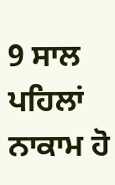9 ਸਾਲ ਪਹਿਲਾਂ ਨਾਕਾਮ ਹੋ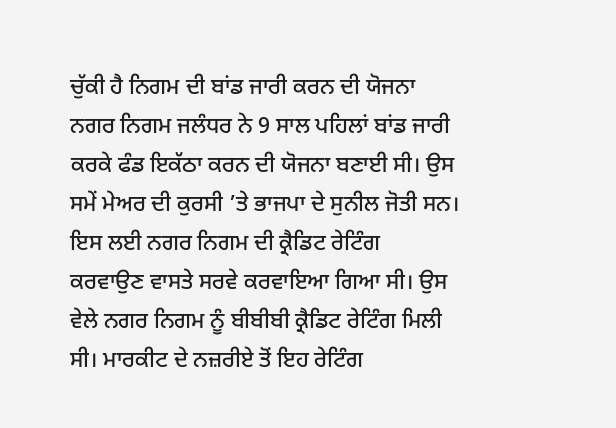ਚੁੱਕੀ ਹੈ ਨਿਗਮ ਦੀ ਬਾਂਡ ਜਾਰੀ ਕਰਨ ਦੀ ਯੋਜਨਾ ਨਗਰ ਨਿਗਮ ਜਲੰਧਰ ਨੇ 9 ਸਾਲ ਪਹਿਲਾਂ ਬਾਂਡ ਜਾਰੀ ਕਰਕੇ ਫੰਡ ਇਕੱਠਾ ਕਰਨ ਦੀ ਯੋਜਨਾ ਬਣਾਈ ਸੀ। ਉਸ ਸਮੇਂ ਮੇਅਰ ਦੀ ਕੁਰਸੀ ’ਤੇ ਭਾਜਪਾ ਦੇ ਸੁਨੀਲ ਜੋਤੀ ਸਨ। ਇਸ ਲਈ ਨਗਰ ਨਿਗਮ ਦੀ ਕ੍ਰੈਡਿਟ ਰੇਟਿੰਗ ਕਰਵਾਉਣ ਵਾਸਤੇ ਸਰਵੇ ਕਰਵਾਇਆ ਗਿਆ ਸੀ। ਉਸ ਵੇਲੇ ਨਗਰ ਨਿਗਮ ਨੂੰ ਬੀਬੀਬੀ ਕ੍ਰੈਡਿਟ ਰੇਟਿੰਗ ਮਿਲੀ ਸੀ। ਮਾਰਕੀਟ ਦੇ ਨਜ਼ਰੀਏ ਤੋਂ ਇਹ ਰੇਟਿੰਗ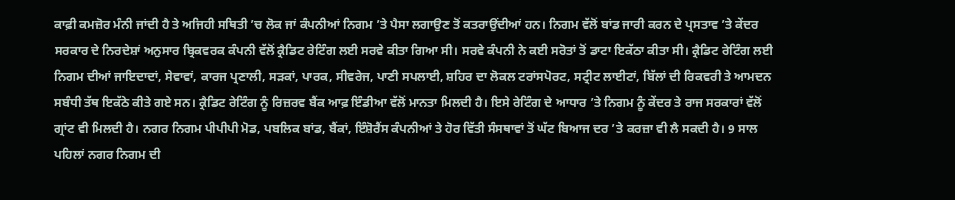ਕਾਫ਼ੀ ਕਮਜ਼ੋਰ ਮੰਨੀ ਜਾਂਦੀ ਹੈ ਤੇ ਅਜਿਹੀ ਸਥਿਤੀ ’ਚ ਲੋਕ ਜਾਂ ਕੰਪਨੀਆਂ ਨਿਗਮ ’ਤੇ ਪੈਸਾ ਲਗਾਉਣ ਤੋਂ ਕਤਰਾਉਂਦੀਆਂ ਹਨ। ਨਿਗਮ ਵੱਲੋਂ ਬਾਂਡ ਜਾਰੀ ਕਰਨ ਦੇ ਪ੍ਰਸਤਾਵ ’ਤੇ ਕੇਂਦਰ ਸਰਕਾਰ ਦੇ ਨਿਰਦੇਸ਼ਾਂ ਅਨੁਸਾਰ ਬ੍ਰਿਕਵਰਕ ਕੰਪਨੀ ਵੱਲੋਂ ਕ੍ਰੈਡਿਟ ਰੇਟਿੰਗ ਲਈ ਸਰਵੇ ਕੀਤਾ ਗਿਆ ਸੀ। ਸਰਵੇ ਕੰਪਨੀ ਨੇ ਕਈ ਸਰੋਤਾਂ ਤੋਂ ਡਾਟਾ ਇਕੱਠਾ ਕੀਤਾ ਸੀ। ਕ੍ਰੈਡਿਟ ਰੇਟਿੰਗ ਲਈ ਨਿਗਮ ਦੀਆਂ ਜਾਇਦਾਦਾਂ, ਸੇਵਾਵਾਂ, ਕਾਰਜ ਪ੍ਰਣਾਲੀ, ਸੜਕਾਂ, ਪਾਰਕ, ਸੀਵਰੇਜ, ਪਾਣੀ ਸਪਲਾਈ, ਸ਼ਹਿਰ ਦਾ ਲੋਕਲ ਟਰਾਂਸਪੋਰਟ, ਸਟ੍ਰੀਟ ਲਾਈਟਾਂ, ਬਿੱਲਾਂ ਦੀ ਰਿਕਵਰੀ ਤੇ ਆਮਦਨ ਸਬੰਧੀ ਤੱਥ ਇਕੱਠੇ ਕੀਤੇ ਗਏ ਸਨ। ਕ੍ਰੈਡਿਟ ਰੇਟਿੰਗ ਨੂੰ ਰਿਜ਼ਰਵ ਬੈਂਕ ਆਫ਼ ਇੰਡੀਆ ਵੱਲੋਂ ਮਾਨਤਾ ਮਿਲਦੀ ਹੈ। ਇਸੇ ਰੇਟਿੰਗ ਦੇ ਆਧਾਰ ’ਤੇ ਨਿਗਮ ਨੂੰ ਕੇਂਦਰ ਤੇ ਰਾਜ ਸਰਕਾਰਾਂ ਵੱਲੋਂ ਗ੍ਰਾਂਟ ਵੀ ਮਿਲਦੀ ਹੈ। ਨਗਰ ਨਿਗਮ ਪੀਪੀਪੀ ਮੋਡ, ਪਬਲਿਕ ਬਾਂਡ, ਬੈਂਕਾਂ, ਇੰਸ਼ੋਰੈਂਸ ਕੰਪਨੀਆਂ ਤੇ ਹੋਰ ਵਿੱਤੀ ਸੰਸਥਾਵਾਂ ਤੋਂ ਘੱਟ ਬਿਆਜ ਦਰ ’ਤੇ ਕਰਜ਼ਾ ਵੀ ਲੈ ਸਕਦੀ ਹੈ। 9 ਸਾਲ ਪਹਿਲਾਂ ਨਗਰ ਨਿਗਮ ਦੀ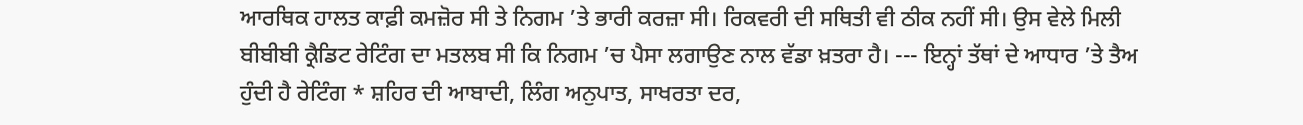ਆਰਥਿਕ ਹਾਲਤ ਕਾਫ਼ੀ ਕਮਜ਼ੋਰ ਸੀ ਤੇ ਨਿਗਮ ’ਤੇ ਭਾਰੀ ਕਰਜ਼ਾ ਸੀ। ਰਿਕਵਰੀ ਦੀ ਸਥਿਤੀ ਵੀ ਠੀਕ ਨਹੀਂ ਸੀ। ਉਸ ਵੇਲੇ ਮਿਲੀ ਬੀਬੀਬੀ ਕ੍ਰੈਡਿਟ ਰੇਟਿੰਗ ਦਾ ਮਤਲਬ ਸੀ ਕਿ ਨਿਗਮ ’ਚ ਪੈਸਾ ਲਗਾਉਣ ਨਾਲ ਵੱਡਾ ਖ਼ਤਰਾ ਹੈ। --- ਇਨ੍ਹਾਂ ਤੱਥਾਂ ਦੇ ਆਧਾਰ ’ਤੇ ਤੈਅ ਹੁੰਦੀ ਹੈ ਰੇਟਿੰਗ * ਸ਼ਹਿਰ ਦੀ ਆਬਾਦੀ, ਲਿੰਗ ਅਨੁਪਾਤ, ਸਾਖਰਤਾ ਦਰ,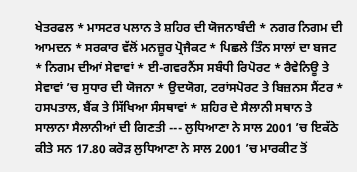ਖੇਤਰਫਲ * ਮਾਸਟਰ ਪਲਾਨ ਤੇ ਸ਼ਹਿਰ ਦੀ ਯੋਜਨਾਬੰਦੀ * ਨਗਰ ਨਿਗਮ ਦੀ ਆਮਦਨ * ਸਰਕਾਰ ਵੱਲੋਂ ਮਨਜ਼ੂਰ ਪ੍ਰੋਜੈਕਟ * ਪਿਛਲੇ ਤਿੰਨ ਸਾਲਾਂ ਦਾ ਬਜਟ * ਨਿਗਮ ਦੀਆਂ ਸੇਵਾਵਾਂ * ਈ-ਗਵਰਨੈਂਸ ਸਬੰਧੀ ਰਿਪੋਰਟ * ਰੈਵੇਨਿਊ ਤੇ ਸੇਵਾਵਾਂ ’ਚ ਸੁਧਾਰ ਦੀ ਯੋਜਨਾ * ਉਦਯੋਗ, ਟਰਾਂਸਪੋਰਟ ਤੇ ਬਿਜ਼ਨਸ ਸੈਂਟਰ * ਹਸਪਤਾਲ, ਬੈਂਕ ਤੇ ਸਿੱਖਿਆ ਸੰਸਥਾਵਾਂ * ਸ਼ਹਿਰ ਦੇ ਸੈਲਾਨੀ ਸਥਾਨ ਤੇ ਸਾਲਾਨਾ ਸੈਲਾਨੀਆਂ ਦੀ ਗਿਣਤੀ --- ਲੁਧਿਆਣਾ ਨੇ ਸਾਲ 2001 ’ਚ ਇਕੱਠੇ ਕੀਤੇ ਸਨ 17.80 ਕਰੋੜ ਲੁਧਿਆਣਾ ਨੇ ਸਾਲ 2001 ’ਚ ਮਾਰਕੀਟ ਤੋਂ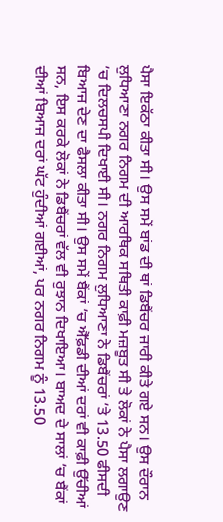ਪੈਸਾ ਇਕੱਠਾ ਕੀਤਾ ਸੀ। ਉਸ ਸਮੇਂ ਬਾਂਡ ਦੀ ਥਾਂ ਡਿਬੈਂਚਰ ਜਾਰੀ ਕੀਤੇ ਗਏ ਸਨ। ਉਸ ਦੌਰਾਨ ਲੁਧਿਆਣਾ ਨਗਰ ਨਿਗਮ ਦੀ ਆਰਥਿਕ ਸਥਿਤੀ ਕਾਫ਼ੀ ਮਜ਼ਬੂਤ ਸੀ ਤੇ ਲੋਕਾਂ ਨੇ ਪੈਸਾ ਲਗਾਉਣ ’ਚ ਦਿਲਚਸਪੀ ਦਿਖਾਈ ਸੀ। ਨਗਰ ਨਿਗਮ ਲੁਧਿਆਣਾ ਨੇ ਡਿਬੈਂਚਰਾਂ ’ਤੇ 13.50 ਫੀਸਦੀ ਬਿਆਜ ਦੇਣ ਦਾ ਫੈਸਲਾ ਕੀਤਾ ਸੀ। ਉਸ ਸਮੇਂ ਬੈਂਕਾਂ ’ਚ ਐੱਫ਼ਡੀ ਦੀਆਂ ਦਰਾਂ ਵੀ ਕਾਫ਼ੀ ਉੱਚੀਆਂ ਸਨ, ਇਸ ਕਰਕੇ ਲੋਕਾਂ ਨੇ ਡਿਬੈਂਚਰਾਂ ਵੱਲ ਵੀ ਰੁਝਾਨ ਦਿਖਾਇਆ। ਬਾਅਦ ਦੇ ਸਾਲਾਂ ’ਚ ਬੈਂਕਾਂ ਦੀਆਂ ਬਿਆਜ ਦਰਾਂ ਘੱਟ ਹੁੰਦੀਆਂ ਗਈਆਂ, ਪਰ ਨਗਰ ਨਿਗਮ ਨੂੰ 13.50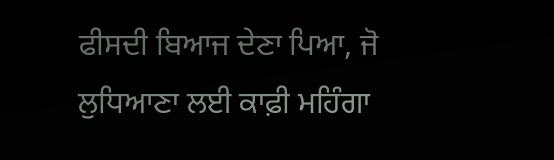ਫੀਸਦੀ ਬਿਆਜ ਦੇਣਾ ਪਿਆ, ਜੋ ਲੁਧਿਆਣਾ ਲਈ ਕਾਫ਼ੀ ਮਹਿੰਗਾ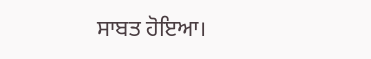ਸਾਬਤ ਹੋਇਆ।